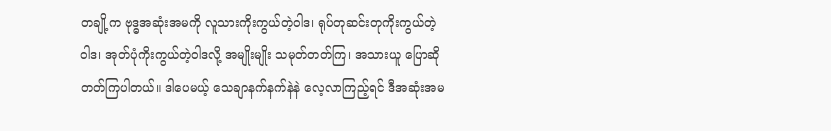တချို့က ဗုဒ္ဓအဆုံးအမကို လူသားကိုးကွယ်တဲ့ဝါဒ၊ ရုပ်တုဆင်းတုကိုးကွယ်တဲ့ဝါဒ၊ အုတ်ပုံကိုးကွယ်တဲ့ဝါဒလို့ အမျိုးမျိုး သမုတ်တတ်ကြ၊ အသားယူ ပြောဆိုတတ်ကြပါတယ်။ ဒါပေမယ့် သေချာနက်နက်နဲနဲ လေ့လာကြည့်ရင် ဒီအဆုံးအမ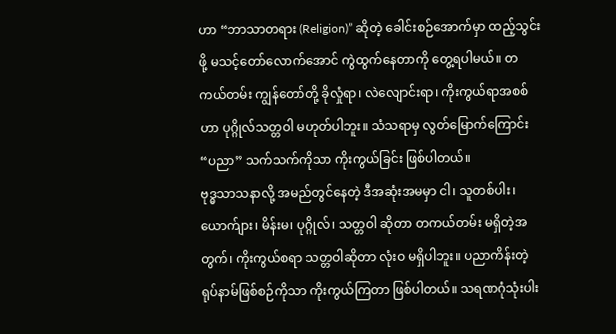ဟာ “ဘာသာတရား (Religion)” ဆိုတဲ့ ခေါင်းစဉ်အောက်မှာ ထည့်သွင်းဖို့ မသင့်တော်လောက်အောင် ကွဲထွက်နေတာကို တွေ့ရပါမယ်။ တကယ်တမ်း ကျွန်တော်တို့ ခိုလှုံရာ၊ လဲလျောင်းရာ၊ ကိုးကွယ်ရာအစစ်ဟာ ပုဂ္ဂိုလ်သတ္တဝါ မဟုတ်ပါဘူး။ သံသရာမှ လွတ်မြောက်ကြောင်း “ပညာ” သက်သက်ကိုသာ ကိုးကွယ်ခြင်း ဖြစ်ပါတယ်။
ဗုဒ္ဓသာသနာလို့ အမည်တွင်နေတဲ့ ဒီအဆုံးအမမှာ ငါ၊ သူတစ်ပါး၊ ယောက်ျား၊ မိန်းမ၊ ပုဂ္ဂိုလ်၊ သတ္တဝါ ဆိုတာ တကယ်တမ်း မရှိတဲ့အတွက်၊ ကိုးကွယ်စရာ သတ္တဝါဆိုတာ လုံးဝ မရှိပါဘူး။ ပညာကိန်းတဲ့ ရုပ်နာမ်ဖြစ်စဉ်ကိုသာ ကိုးကွယ်ကြတာ ဖြစ်ပါတယ်။ သရဏဂုံသုံးပါး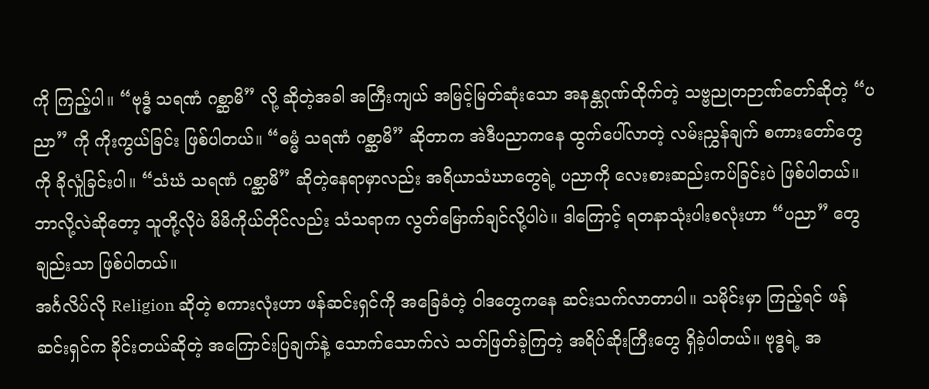ကို ကြည့်ပါ။ “ဗုဒ္ဓံ သရဏံ ဂစ္ဆာမိ” လို့ ဆိုတဲ့အခါ အကြီးကျယ် အမြင့်မြတ်ဆုံးသော အနန္တဂုဏ်ထိုက်တဲ့ သဗ္ဗညုတဉာဏ်တော်ဆိုတဲ့ “ပညာ” ကို ကိုးကွယ်ခြင်း ဖြစ်ပါတယ်။ “ဓမ္မံ သရဏံ ဂစ္ဆာမိ” ဆိုတာက အဲဒီပညာကနေ ထွက်ပေါ်လာတဲ့ လမ်းညွှန်ချက် စကားတော်တွေကို ခိုလှုံခြင်းပါ။ “သံဃံ သရဏံ ဂစ္ဆာမိ” ဆိုတဲ့နေရာမှာလည်း အရိယာသံဃာတွေရဲ့ ပညာကို လေးစားဆည်းကပ်ခြင်းပဲ ဖြစ်ပါတယ်။ ဘာလို့လဲဆိုတော့ သူတို့လိုပဲ မိမိကိုယ်တိုင်လည်း သံသရာက လွတ်မြောက်ချင်လို့ပါပဲ။ ဒါကြောင့် ရတနာသုံးပါးစလုံးဟာ “ပညာ” တွေချည်းသာ ဖြစ်ပါတယ်။
အင်္ဂလိပ်လို Religion ဆိုတဲ့ စကားလုံးဟာ ဖန်ဆင်းရှင်ကို အခြေခံတဲ့ ဝါဒတွေကနေ ဆင်းသက်လာတာပါ။ သမိုင်းမှာ ကြည့်ရင် ဖန်ဆင်းရှင်က ခိုင်းတယ်ဆိုတဲ့ အကြောင်းပြချက်နဲ့ သောက်သောက်လဲ သတ်ဖြတ်ခဲ့ကြတဲ့ အရိပ်ဆိုးကြီးတွေ ရှိခဲ့ပါတယ်။ ဗုဒ္ဓရဲ့ အ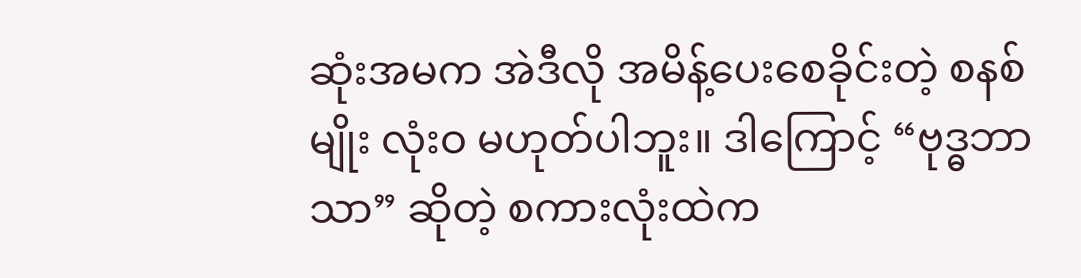ဆုံးအမက အဲဒီလို အမိန့်ပေးစေခိုင်းတဲ့ စနစ်မျိုး လုံးဝ မဟုတ်ပါဘူး။ ဒါကြောင့် “ဗုဒ္ဓဘာသာ” ဆိုတဲ့ စကားလုံးထဲက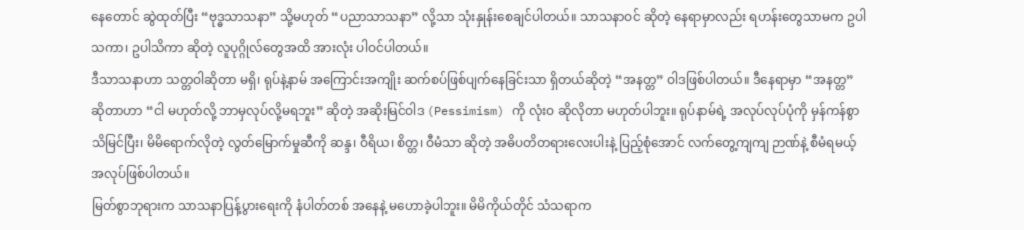နေတောင် ဆွဲထုတ်ပြီး “ဗုဒ္ဓသာသနာ” သို့မဟုတ် “ပညာသာသနာ” လို့သာ သုံးနှုန်းစေချင်ပါတယ်။ သာသနာဝင် ဆိုတဲ့ နေရာမှာလည်း ရဟန်းတွေသာမက ဥပါသကာ၊ ဥပါသိကာ ဆိုတဲ့ လူပုဂ္ဂိုလ်တွေအထိ အားလုံး ပါဝင်ပါတယ်။
ဒီသာသနာဟာ သတ္တဝါဆိုတာ မရှိ၊ ရုပ်နဲ့နာမ် အကြောင်းအကျိုး ဆက်စပ်ဖြစ်ပျက်နေခြင်းသာ ရှိတယ်ဆိုတဲ့ “အနတ္တ” ဝါဒဖြစ်ပါတယ်။ ဒီနေရာမှာ “အနတ္တ” ဆိုတာဟာ “ငါ မဟုတ်လို့ ဘာမှလုပ်လို့မရဘူး” ဆိုတဲ့ အဆိုးမြင်ဝါဒ (Pessimism) ကို လုံးဝ ဆိုလိုတာ မဟုတ်ပါဘူး။ ရုပ်နာမ်ရဲ့ အလုပ်လုပ်ပုံကို မှန်ကန်စွာ သိမြင်ပြီး၊ မိမိရောက်လိုတဲ့ လွတ်မြောက်မှုဆီကို ဆန္ဒ၊ ဝီရိယ၊ စိတ္တ၊ ဝီမံသာ ဆိုတဲ့ အဓိပတိတရားလေးပါးနဲ့ ပြည့်စုံအောင် လက်တွေ့ကျကျ ဉာဏ်နဲ့ စီမံရမယ့် အလုပ်ဖြစ်ပါတယ်။
မြတ်စွာဘုရားက သာသနာပြန့်ပွားရေးကို နံပါတ်တစ် အနေနဲ့ မဟောခဲ့ပါဘူး။ မိမိကိုယ်တိုင် သံသရာက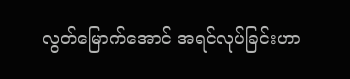လွတ်မြောက်အောင် အရင်လုပ်ခြင်းဟာ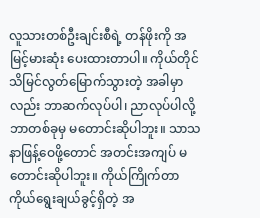လူသားတစ်ဦးချင်းစီရဲ့ တန်ဖိုးကို အမြင့်မားဆုံး ပေးထားတာပါ။ ကိုယ်တိုင် သိမြင်လွတ်မြောက်သွားတဲ့ အခါမှာလည်း ဘာဆက်လုပ်ပါ၊ ညာလုပ်ပါလို့ ဘာတစ်ခုမှ မတောင်းဆိုပါဘူး။ သာသနာဖြန့်ဝေဖို့တောင် အတင်းအကျပ် မတောင်းဆိုပါဘူး။ ကိုယ်ကြိုက်တာ ကိုယ်ရွေးချယ်ခွင့်ရှိတဲ့ အ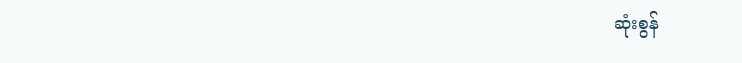ဆုံးစွန်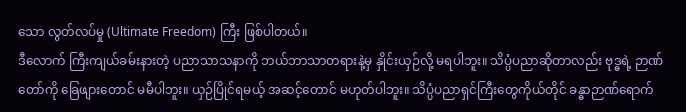သော လွတ်လပ်မှု (Ultimate Freedom) ကြီး ဖြစ်ပါတယ်။
ဒီလောက် ကြီးကျယ်ခမ်းနားတဲ့ ပညာသာသနာကို ဘယ်ဘာသာတရားနဲ့မှ နှိုင်းယှဉ်လို့ မရပါဘူး။ သိပ္ပံပညာဆိုတာလည်း ဗုဒ္ဓရဲ့ ဉာဏ်တော်ကို ခြေဖျားတောင် မမီပါဘူး။ ယှဉ်ပြိုင်ရမယ့် အဆင့်တောင် မဟုတ်ပါဘူး။ သိပ္ပံပညာရှင်ကြီးတွေကိုယ်တိုင် ခန္ဓာဉာဏ်ရောက်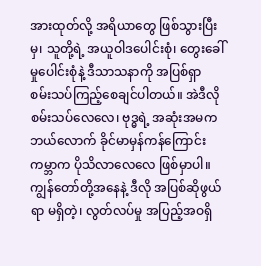အားထုတ်လို့ အရိယာတွေ ဖြစ်သွားပြီးမှ၊ သူတို့ရဲ့ အယူဝါဒပေါင်းစုံ၊ တွေးခေါ်မှုပေါင်းစုံနဲ့ ဒီသာသနာကို အပြစ်ရှာ စမ်းသပ်ကြည့်စေချင်ပါတယ်။ အဲဒီလို စမ်းသပ်လေလေ၊ ဗုဒ္ဓရဲ့ အဆုံးအမက ဘယ်လောက် ခိုင်မာမှန်ကန်ကြောင်း ကမ္ဘာက ပိုသိလာလေလေ ဖြစ်မှာပါ။
ကျွန်တော်တို့အနေနဲ့ ဒီလို အပြစ်ဆိုဖွယ်ရာ မရှိတဲ့၊ လွတ်လပ်မှု အပြည့်အဝရှိ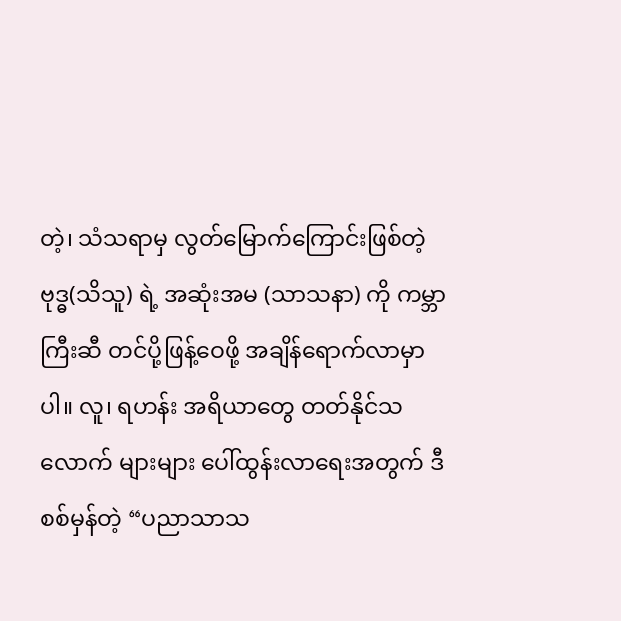တဲ့၊ သံသရာမှ လွတ်မြောက်ကြောင်းဖြစ်တဲ့ ဗုဒ္ဓ(သိသူ) ရဲ့ အဆုံးအမ (သာသနာ) ကို ကမ္ဘာကြီးဆီ တင်ပို့ဖြန့်ဝေဖို့ အချိန်ရောက်လာမှာပါ။ လူ၊ ရဟန်း အရိယာတွေ တတ်နိုင်သလောက် များများ ပေါ်ထွန်းလာရေးအတွက် ဒီစစ်မှန်တဲ့ “ပညာသာသ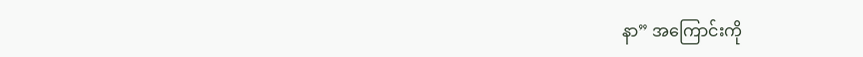နာ” အကြောင်းကို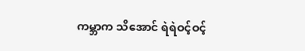ကမ္ဘာက သိအောင် ရဲရဲဝင့်ဝင့်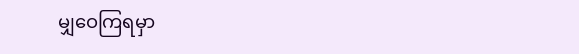မျှဝေကြရမှာ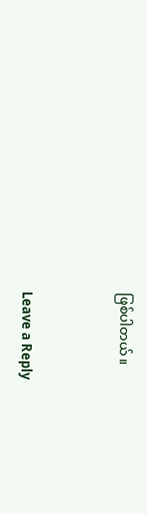ဖြစ်ပါတယ်။


Leave a Reply